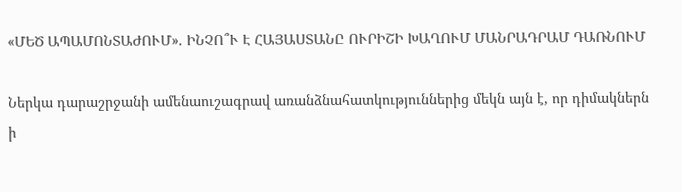«ՄԵԾ ԱՊԱՄՈՆՏԱԺՈՒՄ». ԻՆՉՈ՞Ւ Է ՀԱՅԱՍՏԱՆԸ ՈՒՐԻՇԻ ԽԱՂՈՒՄ ՄԱՆՐԱԴՐԱՄ ԴԱՌՆՈՒՄ

Ներկա դարաշրջանի ամենաուշագրավ առանձնահատկություններից մեկն այն է, որ դիմակներն ի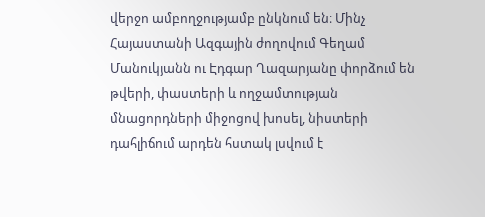վերջո ամբողջությամբ ընկնում են։ Մինչ Հայաստանի Ազգային ժողովում Գեղամ Մանուկյանն ու Էդգար Ղազարյանը փորձում են թվերի, փաստերի և ողջամտության մնացորդների միջոցով խոսել, նիստերի դահլիճում արդեն հստակ լսվում է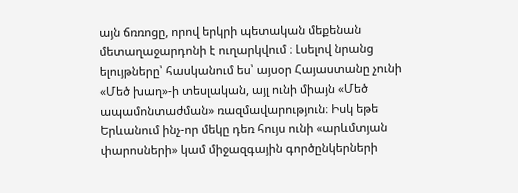այն ճռռոցը, որով երկրի պետական մեքենան մետաղաջարդոնի է ուղարկվում ։ Լսելով նրանց ելույթները՝ հասկանում ես՝ այսօր Հայաստանը չունի «Մեծ խաղ»-ի տեսլական, այլ ունի միայն «Մեծ ապամոնտաժման» ռազմավարություն։ Իսկ եթե Երևանում ինչ-որ մեկը դեռ հույս ունի «արևմտյան փարոսների» կամ միջազգային գործընկերների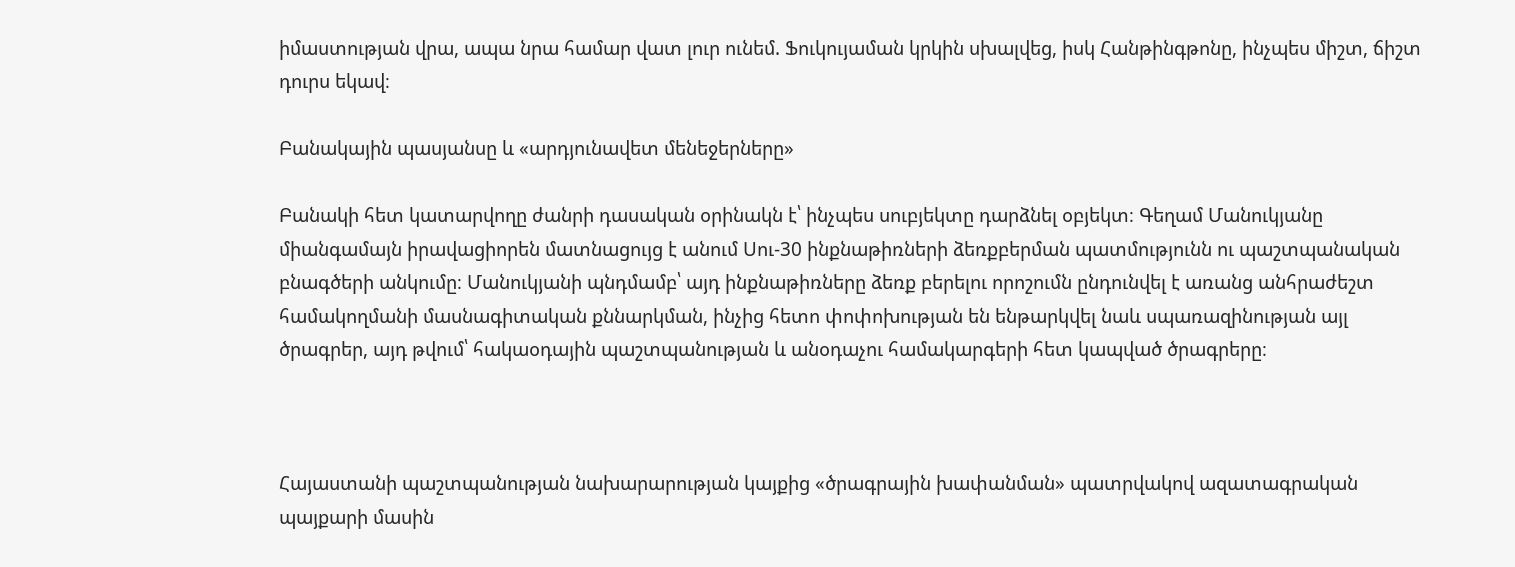իմաստության վրա, ապա նրա համար վատ լուր ունեմ. Ֆուկույաման կրկին սխալվեց, իսկ Հանթինգթոնը, ինչպես միշտ, ճիշտ դուրս եկավ։

Բանակային պասյանսը և «արդյունավետ մենեջերները»

Բանակի հետ կատարվողը ժանրի դասական օրինակն է՝ ինչպես սուբյեկտը դարձնել օբյեկտ։ Գեղամ Մանուկյանը միանգամայն իրավացիորեն մատնացույց է անում Սու-30 ինքնաթիռների ձեռքբերման պատմությունն ու պաշտպանական բնագծերի անկումը։ Մանուկյանի պնդմամբ՝ այդ ինքնաթիռները ձեռք բերելու որոշումն ընդունվել է առանց անհրաժեշտ համակողմանի մասնագիտական քննարկման, ինչից հետո փոփոխության են ենթարկվել նաև սպառազինության այլ ծրագրեր, այդ թվում՝ հակաօդային պաշտպանության և անօդաչու համակարգերի հետ կապված ծրագրերը։



Հայաստանի պաշտպանության նախարարության կայքից «ծրագրային խափանման» պատրվակով ազատագրական պայքարի մասին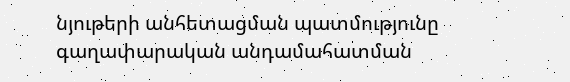նյութերի անհետացման պատմությունը գաղափարական անդամահատման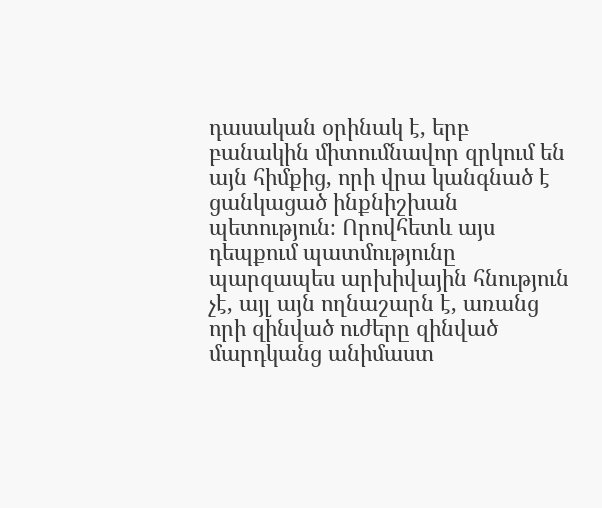դասական օրինակ է, երբ բանակին միտումնավոր զրկում են այն հիմքից, որի վրա կանգնած է ցանկացած ինքնիշխան պետություն։ Որովհետև այս դեպքում պատմությունը պարզապես արխիվային հնություն չէ, այլ այն ողնաշարն է, առանց որի զինված ուժերը զինված մարդկանց անիմաստ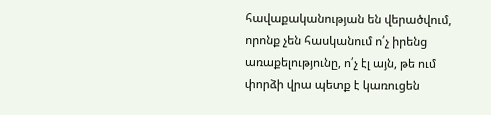հավաքականության են վերածվում, որոնք չեն հասկանում ո՛չ իրենց առաքելությունը, ո՛չ էլ այն, թե ում փորձի վրա պետք է կառուցեն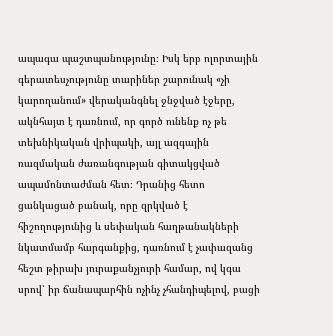ապագա պաշտպանությունը։ Իսկ երբ ոլորտային գերատեսչությունը տարիներ շարունակ «չի կարողանում» վերականգնել ջնջված էջերը, ակնհայտ է դառնում, որ գործ ունենք ոչ թե տեխնիկական վրիպակի, այլ ազգային ռազմական ժառանգության գիտակցված ապամոնտաժման հետ։ Դրանից հետո ցանկացած բանակ, որը զրկված է հիշողությունից և սեփական հաղթանակների նկատմամբ հարգանքից, դառնում է չափազանց հեշտ թիրախ յուրաքանչյուրի համար, ով կգա սրով՝ իր ճանապարհին ոչինչ չհանդիպելով, բացի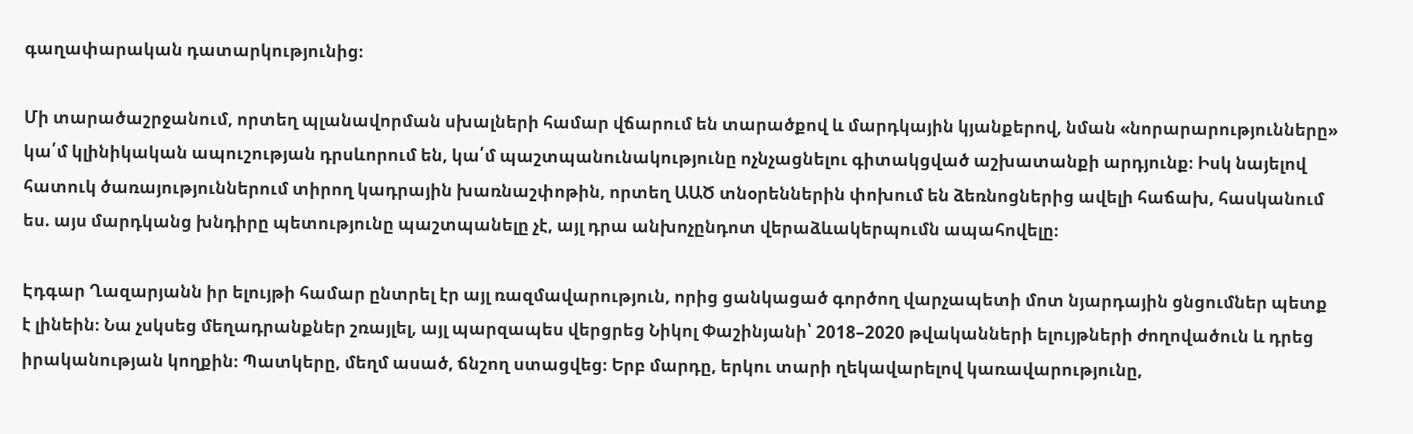գաղափարական դատարկությունից։

Մի տարածաշրջանում, որտեղ պլանավորման սխալների համար վճարում են տարածքով և մարդկային կյանքերով, նման «նորարարությունները» կա՛մ կլինիկական ապուշության դրսևորում են, կա՛մ պաշտպանունակությունը ոչնչացնելու գիտակցված աշխատանքի արդյունք։ Իսկ նայելով հատուկ ծառայություններում տիրող կադրային խառնաշփոթին, որտեղ ԱԱԾ տնօրեններին փոխում են ձեռնոցներից ավելի հաճախ, հասկանում ես. այս մարդկանց խնդիրը պետությունը պաշտպանելը չէ, այլ դրա անխոչընդոտ վերաձևակերպումն ապահովելը։

Էդգար Ղազարյանն իր ելույթի համար ընտրել էր այլ ռազմավարություն, որից ցանկացած գործող վարչապետի մոտ նյարդային ցնցումներ պետք է լինեին։ Նա չսկսեց մեղադրանքներ շռայլել, այլ պարզապես վերցրեց Նիկոլ Փաշինյանի՝ 2018–2020 թվականների ելույթների ժողովածուն և դրեց իրականության կողքին։ Պատկերը, մեղմ ասած, ճնշող ստացվեց։ Երբ մարդը, երկու տարի ղեկավարելով կառավարությունը,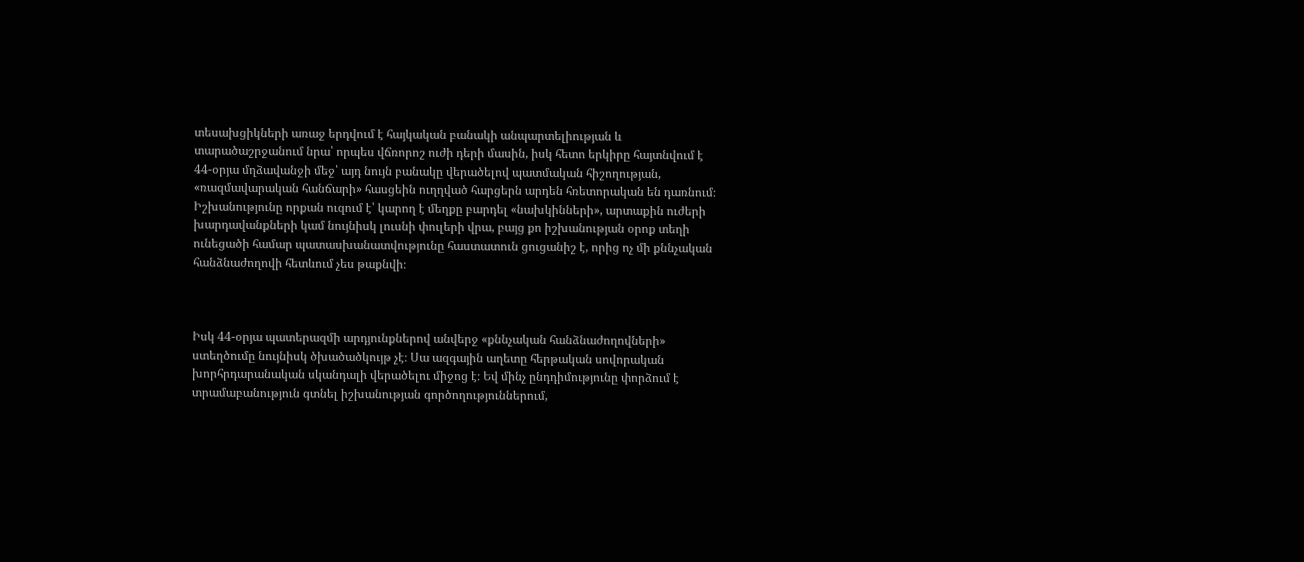տեսախցիկների առաջ երդվում է հայկական բանակի անպարտելիության և տարածաշրջանում նրա՝ որպես վճռորոշ ուժի դերի մասին, իսկ հետո երկիրը հայտնվում է 44-օրյա մղձավանջի մեջ՝ այդ նույն բանակը վերածելով պատմական հիշողության, «ռազմավարական հանճարի» հասցեին ուղղված հարցերն արդեն հռետորական են դառնում։ Իշխանությունը որքան ուզում է՝ կարող է մեղքը բարդել «նախկինների», արտաքին ուժերի խարդավանքների կամ նույնիսկ լուսնի փուլերի վրա, բայց քո իշխանության օրոք տեղի ունեցածի համար պատասխանատվությունը հաստատուն ցուցանիշ է, որից ոչ մի քննչական հանձնաժողովի հետևում չես թաքնվի։



Իսկ 44-օրյա պատերազմի արդյունքներով անվերջ «քննչական հանձնաժողովների» ստեղծումը նույնիսկ ծխածածկույթ չէ։ Սա ազգային աղետը հերթական սովորական խորհրդարանական սկանդալի վերածելու միջոց է։ Եվ մինչ ընդդիմությունը փորձում է տրամաբանություն գտնել իշխանության գործողություններում,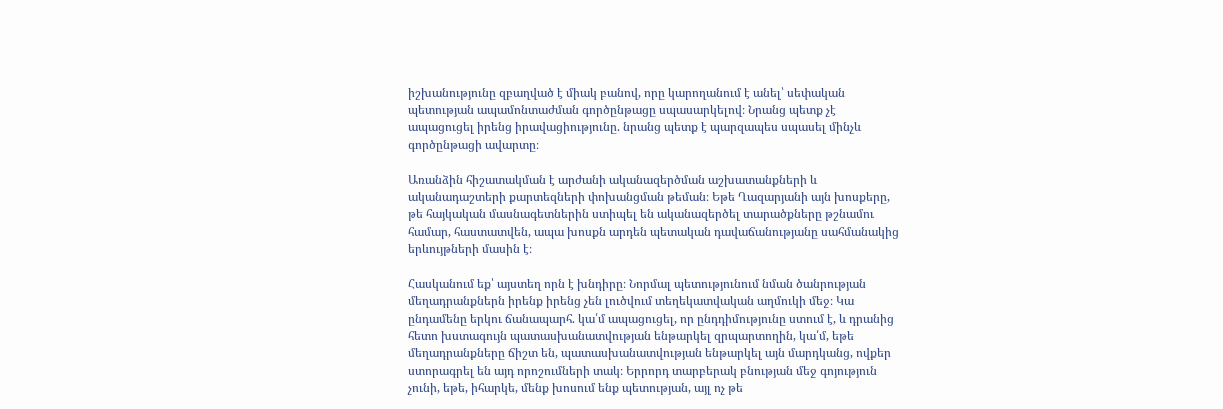իշխանությունը զբաղված է միակ բանով, որը կարողանում է անել՝ սեփական պետության ապամոնտաժման գործընթացը սպասարկելով։ Նրանց պետք չէ ապացուցել իրենց իրավացիությունը. նրանց պետք է պարզապես սպասել մինչև գործընթացի ավարտը։

Առանձին հիշատակման է արժանի ականազերծման աշխատանքների և ականադաշտերի քարտեզների փոխանցման թեման։ Եթե Ղազարյանի այն խոսքերը, թե հայկական մասնագետներին ստիպել են ականազերծել տարածքները թշնամու համար, հաստատվեն, ապա խոսքն արդեն պետական դավաճանությանը սահմանակից երևույթների մասին է։

Հասկանում եք՝ այստեղ որն է խնդիրը։ Նորմալ պետությունում նման ծանրության մեղադրանքներն իրենք իրենց չեն լուծվում տեղեկատվական աղմուկի մեջ։ Կա ընդամենը երկու ճանապարհ. կա՛մ ապացուցել, որ ընդդիմությունը ստում է, և դրանից հետո խստագույն պատասխանատվության ենթարկել զրպարտողին, կա՛մ, եթե մեղադրանքները ճիշտ են, պատասխանատվության ենթարկել այն մարդկանց, ովքեր ստորագրել են այդ որոշումների տակ։ Երրորդ տարբերակ բնության մեջ գոյություն չունի, եթե, իհարկե, մենք խոսում ենք պետության, այլ ոչ թե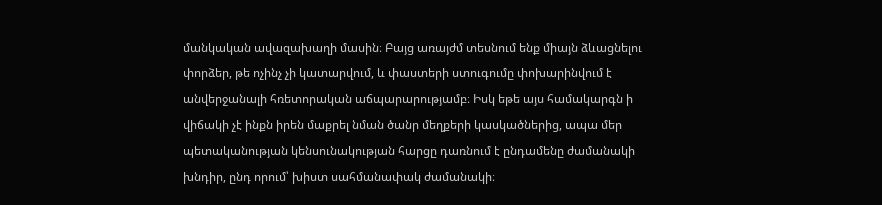մանկական ավազախաղի մասին։ Բայց առայժմ տեսնում ենք միայն ձևացնելու փորձեր, թե ոչինչ չի կատարվում, և փաստերի ստուգումը փոխարինվում է անվերջանալի հռետորական աճպարարությամբ։ Իսկ եթե այս համակարգն ի վիճակի չէ ինքն իրեն մաքրել նման ծանր մեղքերի կասկածներից, ապա մեր պետականության կենսունակության հարցը դառնում է ընդամենը ժամանակի խնդիր, ընդ որում՝ խիստ սահմանափակ ժամանակի։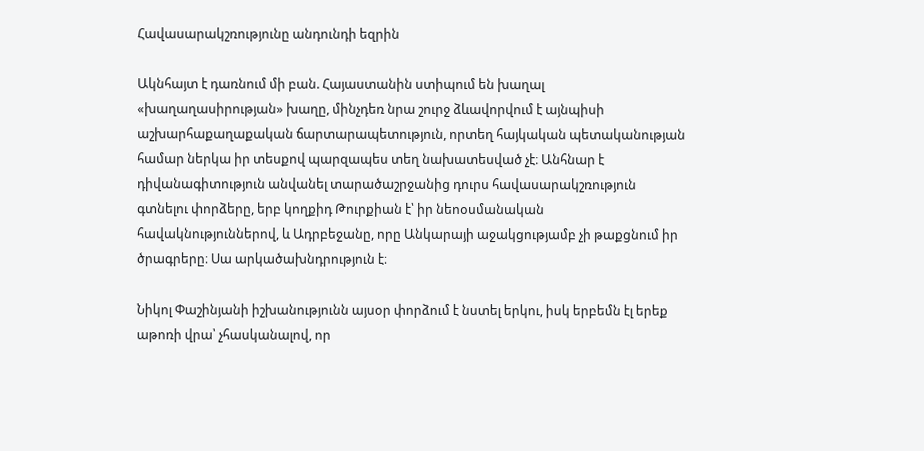Հավասարակշռությունը անդունդի եզրին

Ակնհայտ է դառնում մի բան. Հայաստանին ստիպում են խաղալ «խաղաղասիրության» խաղը, մինչդեռ նրա շուրջ ձևավորվում է այնպիսի աշխարհաքաղաքական ճարտարապետություն, որտեղ հայկական պետականության համար ներկա իր տեսքով պարզապես տեղ նախատեսված չէ։ Անհնար է դիվանագիտություն անվանել տարածաշրջանից դուրս հավասարակշռություն գտնելու փորձերը, երբ կողքիդ Թուրքիան է՝ իր նեոօսմանական հավակնություններով, և Ադրբեջանը, որը Անկարայի աջակցությամբ չի թաքցնում իր ծրագրերը։ Սա արկածախնդրություն է։

Նիկոլ Փաշինյանի իշխանությունն այսօր փորձում է նստել երկու, իսկ երբեմն էլ երեք աթոռի վրա՝ չհասկանալով, որ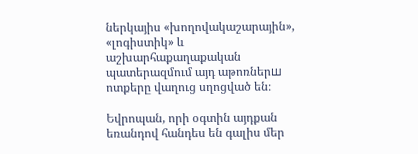ներկայիս «խողովակաշարային», «լոգիստիկ» և աշխարհաքաղաքական պատերազմում այդ աթոռներш ոտքերը վաղուց սղոցված են։

Եվրոպան, որի օգտին այդքան եռանդով հանդես են գալիս մեր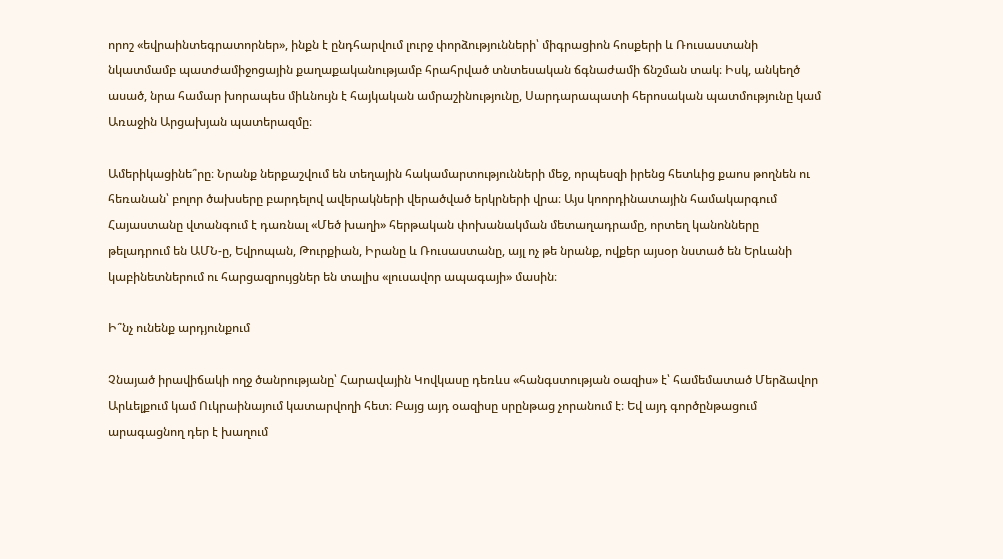որոշ «եվրաինտեգրատորներ», ինքն է ընդհարվում լուրջ փորձությունների՝ միգրացիոն հոսքերի և Ռուսաստանի նկատմամբ պատժամիջոցային քաղաքականությամբ հրահրված տնտեսական ճգնաժամի ճնշման տակ։ Իսկ, անկեղծ ասած, նրա համար խորապես միևնույն է հայկական ամրաշինությունը, Սարդարապատի հերոսական պատմությունը կամ Առաջին Արցախյան պատերազմը։

Ամերիկացինե՞րը։ Նրանք ներքաշվում են տեղային հակամարտությունների մեջ, որպեսզի իրենց հետևից քաոս թողնեն ու հեռանան՝ բոլոր ծախսերը բարդելով ավերակների վերածված երկրների վրա։ Այս կոորդինատային համակարգում Հայաստանը վտանգում է դառնալ «Մեծ խաղի» հերթական փոխանակման մետաղադրամը, որտեղ կանոնները թելադրում են ԱՄՆ-ը, Եվրոպան, Թուրքիան, Իրանը և Ռուսաստանը, այլ ոչ թե նրանք, ովքեր այսօր նստած են Երևանի կաբինետներում ու հարցազրույցներ են տալիս «լուսավոր ապագայի» մասին։

Ի՞նչ ունենք արդյունքում

Չնայած իրավիճակի ողջ ծանրությանը՝ Հարավային Կովկասը դեռևս «հանգստության օազիս» է՝ համեմատած Մերձավոր Արևելքում կամ Ուկրաինայում կատարվողի հետ։ Բայց այդ օազիսը սրընթաց չորանում է։ Եվ այդ գործընթացում արագացնող դեր է խաղում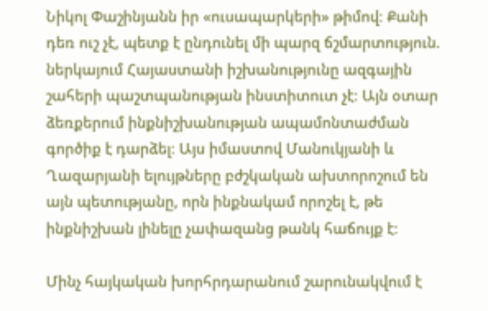Նիկոլ Փաշինյանն իր «ուսապարկերի» թիմով։ Քանի դեռ ուշ չէ, պետք է ընդունել մի պարզ ճշմարտություն. ներկայում Հայաստանի իշխանությունը ազգային շահերի պաշտպանության ինստիտուտ չէ։ Այն օտար ձեռքերում ինքնիշխանության ապամոնտաժման գործիք է դարձել։ Այս իմաստով Մանուկյանի և Ղազարյանի ելույթները բժշկական ախտորոշում են այն պետությանը, որն ինքնակամ որոշել է, թե ինքնիշխան լինելը չափազանց թանկ հաճույք է։

Մինչ հայկական խորհրդարանում շարունակվում է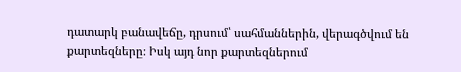դատարկ բանավեճը, դրսում՝ սահմաններին, վերագծվում են քարտեզները։ Իսկ այդ նոր քարտեզներում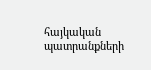հայկական պատրանքների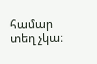համար տեղ չկա։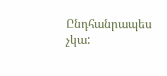Ընդհանրապես չկա: